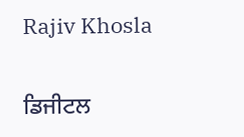Rajiv Khosla

ਡਿਜੀਟਲ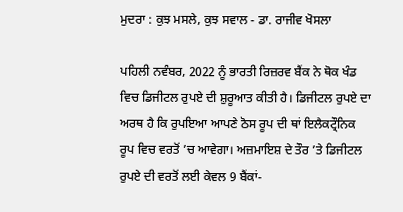ਮੁਦਰਾ : ਕੁਝ ਮਸਲੇ, ਕੁਝ ਸਵਾਲ - ਡਾ. ਰਾਜੀਵ ਖੋਸਲਾ

ਪਹਿਲੀ ਨਵੰਬਰ, 2022 ਨੂੰ ਭਾਰਤੀ ਰਿਜ਼ਰਵ ਬੈਂਕ ਨੇ ਥੋਕ ਖੰਡ ਵਿਚ ਡਿਜੀਟਲ ਰੁਪਏ ਦੀ ਸ਼ੁਰੂਆਤ ਕੀਤੀ ਹੈ। ਡਿਜੀਟਲ ਰੁਪਏ ਦਾ ਅਰਥ ਹੈ ਕਿ ਰੁਪਇਆ ਆਪਣੇ ਠੋਸ ਰੂਪ ਦੀ ਥਾਂ ਇਲੈਕਟ੍ਰੌਨਿਕ ਰੂਪ ਵਿਚ ਵਰਤੋਂ ’ਚ ਆਵੇਗਾ। ਅਜ਼ਮਾਇਸ਼ ਦੇ ਤੌਰ ’ਤੇ ਡਿਜੀਟਲ ਰੁਪਏ ਦੀ ਵਰਤੋਂ ਲਈ ਕੇਵਲ 9 ਬੈਂਕਾਂ-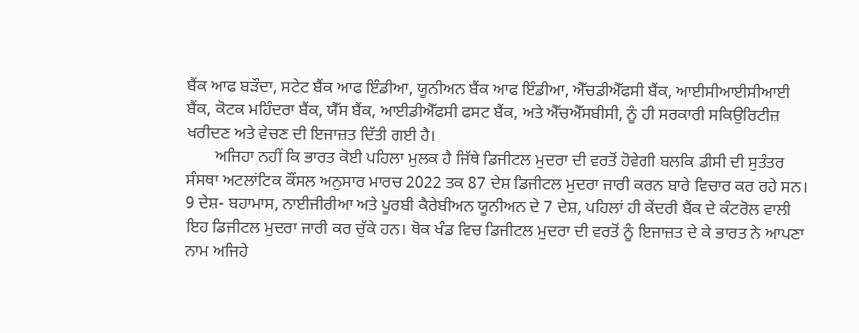ਬੈਂਕ ਆਫ ਬੜੌਦਾ, ਸਟੇਟ ਬੈਂਕ ਆਫ ਇੰਡੀਆ, ਯੂਨੀਅਨ ਬੈਂਕ ਆਫ ਇੰਡੀਆ, ਐੱਚਡੀਐੱਫਸੀ ਬੈਂਕ, ਆਈਸੀਆਈਸੀਆਈ ਬੈਂਕ, ਕੋਟਕ ਮਹਿੰਦਰਾ ਬੈਂਕ, ਯੈੱਸ ਬੈਂਕ, ਆਈਡੀਐੱਫਸੀ ਫਸਟ ਬੈਂਕ, ਅਤੇ ਐੱਚਐੱਸਬੀਸੀ, ਨੂੰ ਹੀ ਸਰਕਾਰੀ ਸਕਿਉਰਿਟੀਜ਼ ਖਰੀਦਣ ਅਤੇ ਵੇਚਣ ਦੀ ਇਜਾਜ਼ਤ ਦਿੱਤੀ ਗਈ ਹੈ।
       ਅਜਿਹਾ ਨਹੀਂ ਕਿ ਭਾਰਤ ਕੋਈ ਪਹਿਲਾ ਮੁਲਕ ਹੈ ਜਿੱਥੇ ਡਿਜੀਟਲ ਮੁਦਰਾ ਦੀ ਵਰਤੋਂ ਹੋਵੇਗੀ ਬਲਕਿ ਡੀਸੀ ਦੀ ਸੁਤੰਤਰ ਸੰਸਥਾ ਅਟਲਾਂਟਿਕ ਕੌਂਸਲ ਅਨੁਸਾਰ ਮਾਰਚ 2022 ਤਕ 87 ਦੇਸ਼ ਡਿਜੀਟਲ ਮੁਦਰਾ ਜਾਰੀ ਕਰਨ ਬਾਰੇ ਵਿਚਾਰ ਕਰ ਰਹੇ ਸਨ। 9 ਦੇਸ਼- ਬਹਾਮਾਸ, ਨਾਈਜੀਰੀਆ ਅਤੇ ਪੂਰਬੀ ਕੈਰੇਬੀਅਨ ਯੂਨੀਅਨ ਦੇ 7 ਦੇਸ਼, ਪਹਿਲਾਂ ਹੀ ਕੇਂਦਰੀ ਬੈਂਕ ਦੇ ਕੰਟਰੋਲ ਵਾਲੀ ਇਹ ਡਿਜੀਟਲ ਮੁਦਰਾ ਜਾਰੀ ਕਰ ਚੁੱਕੇ ਹਨ। ਥੋਕ ਖੰਡ ਵਿਚ ਡਿਜੀਟਲ ਮੁਦਰਾ ਦੀ ਵਰਤੋਂ ਨੂੰ ਇਜਾਜ਼ਤ ਦੇ ਕੇ ਭਾਰਤ ਨੇ ਆਪਣਾ ਨਾਮ ਅਜਿਹੇ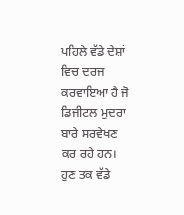ਪਹਿਲੇ ਵੱਡੇ ਦੇਸ਼ਾਂ ਵਿਚ ਦਰਜ ਕਰਵਾਇਆ ਹੈ ਜੋ ਡਿਜੀਟਲ ਮੁਦਰਾ ਬਾਰੇ ਸਰਵੇਖਣ ਕਰ ਰਹੇ ਹਨ। ਹੁਣ ਤਕ ਵੱਡੇ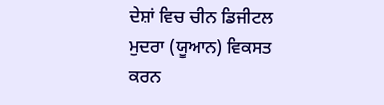ਦੇਸ਼ਾਂ ਵਿਚ ਚੀਨ ਡਿਜੀਟਲ ਮੁਦਰਾ (ਯੂਆਨ) ਵਿਕਸਤ ਕਰਨ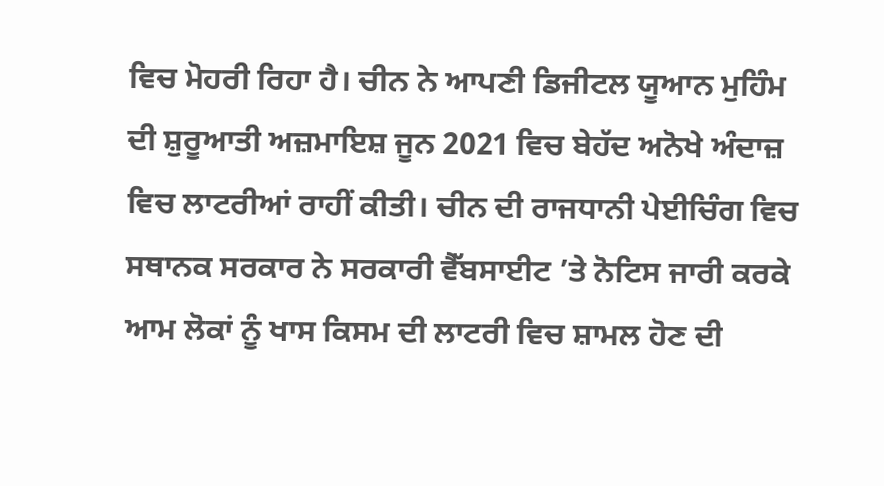ਵਿਚ ਮੋਹਰੀ ਰਿਹਾ ਹੈ। ਚੀਨ ਨੇ ਆਪਣੀ ਡਿਜੀਟਲ ਯੂਆਨ ਮੁਹਿੰਮ ਦੀ ਸ਼ੁਰੂਆਤੀ ਅਜ਼ਮਾਇਸ਼ ਜੂਨ 2021 ਵਿਚ ਬੇਹੱਦ ਅਨੋਖੇ ਅੰਦਾਜ਼ ਵਿਚ ਲਾਟਰੀਆਂ ਰਾਹੀਂ ਕੀਤੀ। ਚੀਨ ਦੀ ਰਾਜਧਾਨੀ ਪੇਈਚਿੰਗ ਵਿਚ ਸਥਾਨਕ ਸਰਕਾਰ ਨੇ ਸਰਕਾਰੀ ਵੈੱਬਸਾਈਟ ’ਤੇ ਨੋਟਿਸ ਜਾਰੀ ਕਰਕੇ ਆਮ ਲੋਕਾਂ ਨੂੰ ਖਾਸ ਕਿਸਮ ਦੀ ਲਾਟਰੀ ਵਿਚ ਸ਼ਾਮਲ ਹੋਣ ਦੀ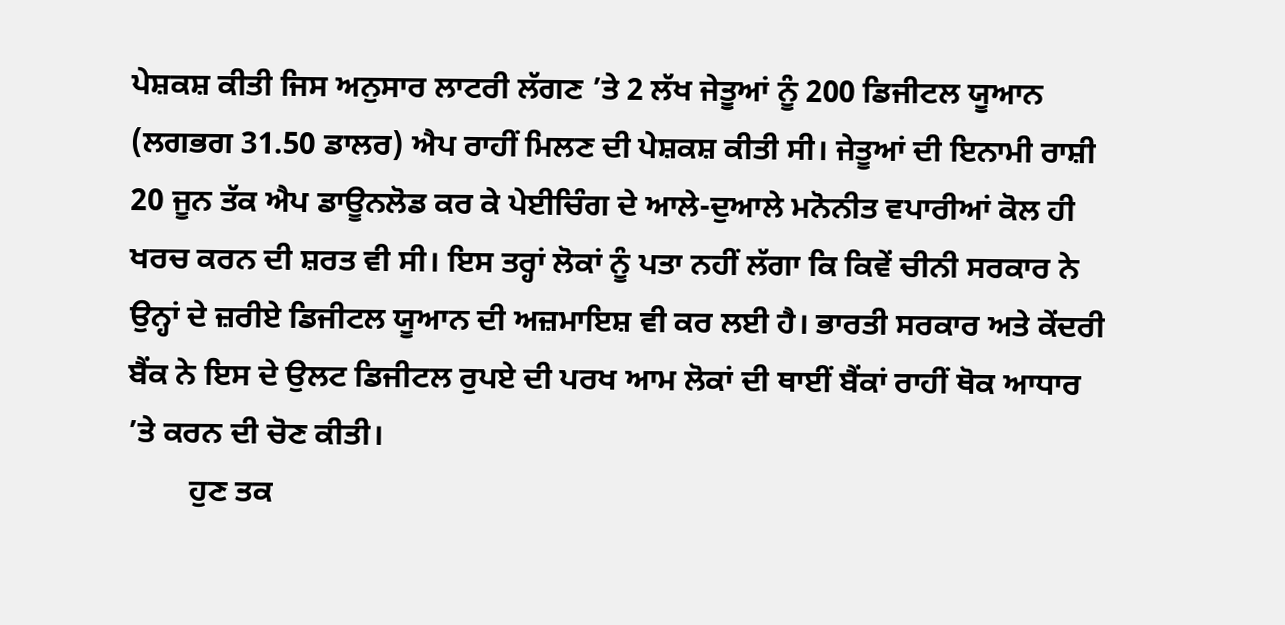ਪੇਸ਼ਕਸ਼ ਕੀਤੀ ਜਿਸ ਅਨੁਸਾਰ ਲਾਟਰੀ ਲੱਗਣ ’ਤੇ 2 ਲੱਖ ਜੇਤੂਆਂ ਨੂੰ 200 ਡਿਜੀਟਲ ਯੂਆਨ (ਲਗਭਗ 31.50 ਡਾਲਰ) ਐਪ ਰਾਹੀਂ ਮਿਲਣ ਦੀ ਪੇਸ਼ਕਸ਼ ਕੀਤੀ ਸੀ। ਜੇਤੂਆਂ ਦੀ ਇਨਾਮੀ ਰਾਸ਼ੀ 20 ਜੂਨ ਤੱਕ ਐਪ ਡਾਊਨਲੋਡ ਕਰ ਕੇ ਪੇਈਚਿੰਗ ਦੇ ਆਲੇ-ਦੁਆਲੇ ਮਨੋਨੀਤ ਵਪਾਰੀਆਂ ਕੋਲ ਹੀ ਖਰਚ ਕਰਨ ਦੀ ਸ਼ਰਤ ਵੀ ਸੀ। ਇਸ ਤਰ੍ਹਾਂ ਲੋਕਾਂ ਨੂੰ ਪਤਾ ਨਹੀਂ ਲੱਗਾ ਕਿ ਕਿਵੇਂ ਚੀਨੀ ਸਰਕਾਰ ਨੇ ਉਨ੍ਹਾਂ ਦੇ ਜ਼ਰੀਏ ਡਿਜੀਟਲ ਯੂਆਨ ਦੀ ਅਜ਼ਮਾਇਸ਼ ਵੀ ਕਰ ਲਈ ਹੈ। ਭਾਰਤੀ ਸਰਕਾਰ ਅਤੇ ਕੇਂਦਰੀ ਬੈਂਕ ਨੇ ਇਸ ਦੇ ਉਲਟ ਡਿਜੀਟਲ ਰੁਪਏ ਦੀ ਪਰਖ ਆਮ ਲੋਕਾਂ ਦੀ ਥਾਈਂ ਬੈਂਕਾਂ ਰਾਹੀਂ ਥੋਕ ਆਧਾਰ ’ਤੇ ਕਰਨ ਦੀ ਚੋਣ ਕੀਤੀ।
        ਹੁਣ ਤਕ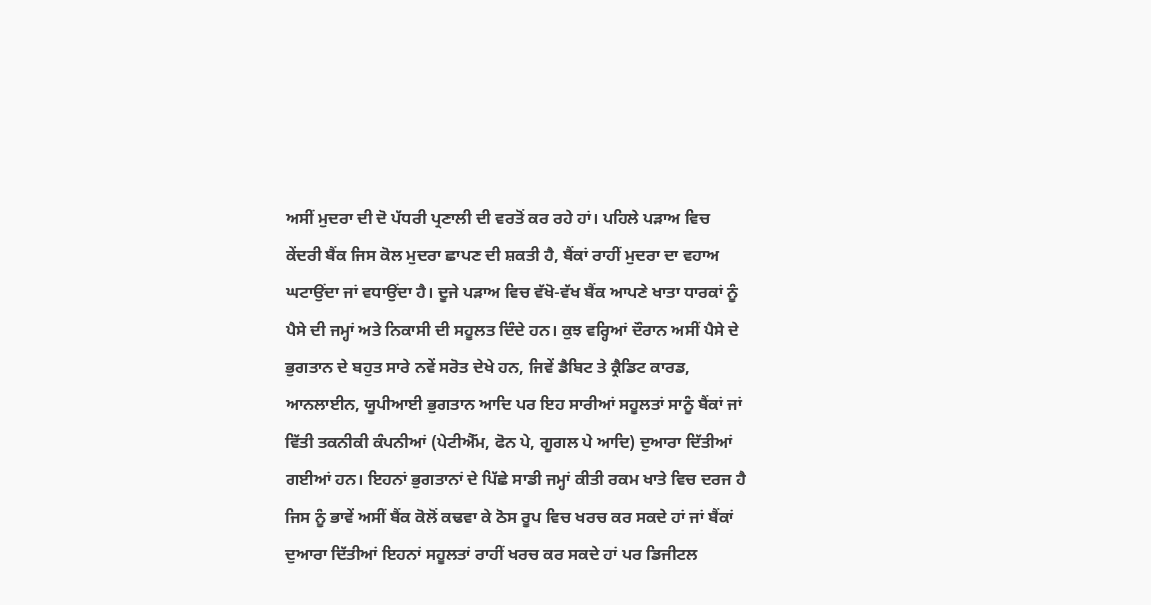ਅਸੀਂ ਮੁਦਰਾ ਦੀ ਦੋ ਪੱਧਰੀ ਪ੍ਰਣਾਲੀ ਦੀ ਵਰਤੋਂ ਕਰ ਰਹੇ ਹਾਂ। ਪਹਿਲੇ ਪੜਾਅ ਵਿਚ ਕੇਂਦਰੀ ਬੈਂਕ ਜਿਸ ਕੋਲ ਮੁਦਰਾ ਛਾਪਣ ਦੀ ਸ਼ਕਤੀ ਹੈ, ਬੈਂਕਾਂ ਰਾਹੀਂ ਮੁਦਰਾ ਦਾ ਵਹਾਅ ਘਟਾਉਂਦਾ ਜਾਂ ਵਧਾਉਂਦਾ ਹੈ। ਦੂਜੇ ਪੜਾਅ ਵਿਚ ਵੱਖੋ-ਵੱਖ ਬੈਂਕ ਆਪਣੇ ਖਾਤਾ ਧਾਰਕਾਂ ਨੂੰ ਪੈਸੇ ਦੀ ਜਮ੍ਹਾਂ ਅਤੇ ਨਿਕਾਸੀ ਦੀ ਸਹੂਲਤ ਦਿੰਦੇ ਹਨ। ਕੁਝ ਵਰ੍ਹਿਆਂ ਦੌਰਾਨ ਅਸੀਂ ਪੈਸੇ ਦੇ ਭੁਗਤਾਨ ਦੇ ਬਹੁਤ ਸਾਰੇ ਨਵੇਂ ਸਰੋਤ ਦੇਖੇ ਹਨ, ਜਿਵੇਂ ਡੈਬਿਟ ਤੇ ਕ੍ਰੈਡਿਟ ਕਾਰਡ, ਆਨਲਾਈਨ, ਯੂਪੀਆਈ ਭੁਗਤਾਨ ਆਦਿ ਪਰ ਇਹ ਸਾਰੀਆਂ ਸਹੂਲਤਾਂ ਸਾਨੂੰ ਬੈਂਕਾਂ ਜਾਂ ਵਿੱਤੀ ਤਕਨੀਕੀ ਕੰਪਨੀਆਂ (ਪੇਟੀਐੱਮ, ਫੋਨ ਪੇ, ਗੂਗਲ ਪੇ ਆਦਿ) ਦੁਆਰਾ ਦਿੱਤੀਆਂ ਗਈਆਂ ਹਨ। ਇਹਨਾਂ ਭੁਗਤਾਨਾਂ ਦੇ ਪਿੱਛੇ ਸਾਡੀ ਜਮ੍ਹਾਂ ਕੀਤੀ ਰਕਮ ਖਾਤੇ ਵਿਚ ਦਰਜ ਹੈ ਜਿਸ ਨੂੰ ਭਾਵੇਂ ਅਸੀਂ ਬੈਂਕ ਕੋਲੋਂ ਕਢਵਾ ਕੇ ਠੋਸ ਰੂਪ ਵਿਚ ਖਰਚ ਕਰ ਸਕਦੇ ਹਾਂ ਜਾਂ ਬੈਂਕਾਂ ਦੁਆਰਾ ਦਿੱਤੀਆਂ ਇਹਨਾਂ ਸਹੂਲਤਾਂ ਰਾਹੀਂ ਖਰਚ ਕਰ ਸਕਦੇ ਹਾਂ ਪਰ ਡਿਜੀਟਲ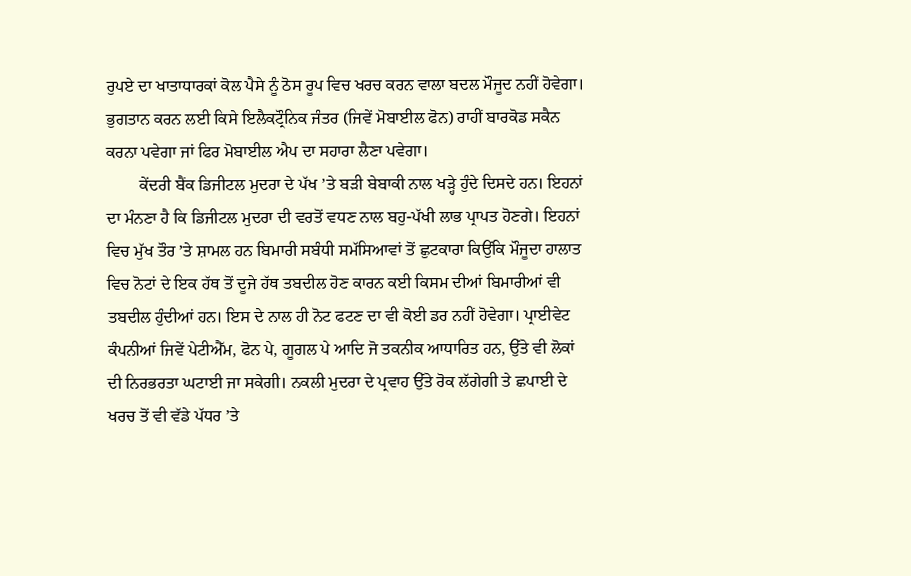ਰੁਪਏ ਦਾ ਖਾਤਾਧਾਰਕਾਂ ਕੋਲ ਪੈਸੇ ਨੂੰ ਠੋਸ ਰੂਪ ਵਿਚ ਖਰਚ ਕਰਨ ਵਾਲਾ ਬਦਲ ਮੌਜੂਦ ਨਹੀਂ ਹੋਵੇਗਾ। ਭੁਗਤਾਨ ਕਰਨ ਲਈ ਕਿਸੇ ਇਲੈਕਟ੍ਰੌਨਿਕ ਜੰਤਰ (ਜਿਵੇਂ ਮੋਬਾਈਲ ਫੋਨ) ਰਾਹੀਂ ਬਾਰਕੋਡ ਸਕੈਨ ਕਰਨਾ ਪਵੇਗਾ ਜਾਂ ਫਿਰ ਮੋਬਾਈਲ ਐਪ ਦਾ ਸਹਾਰਾ ਲੈਣਾ ਪਵੇਗਾ।
        ਕੇਂਦਰੀ ਬੈਂਕ ਡਿਜੀਟਲ ਮੁਦਰਾ ਦੇ ਪੱਖ ’ਤੇ ਬੜੀ ਬੇਬਾਕੀ ਨਾਲ ਖੜ੍ਹੇ ਹੁੰਦੇ ਦਿਸਦੇ ਹਨ। ਇਹਨਾਂ ਦਾ ਮੰਨਣਾ ਹੈ ਕਿ ਡਿਜੀਟਲ ਮੁਦਰਾ ਦੀ ਵਰਤੋਂ ਵਧਣ ਨਾਲ ਬਹੁ-ਪੱਖੀ ਲਾਭ ਪ੍ਰਾਪਤ ਹੋਣਗੇ। ਇਹਨਾਂ ਵਿਚ ਮੁੱਖ ਤੌਰ ’ਤੇ ਸ਼ਾਮਲ ਹਨ ਬਿਮਾਰੀ ਸਬੰਧੀ ਸਮੱਸਿਆਵਾਂ ਤੋਂ ਛੁਟਕਾਰਾ ਕਿਉਂਕਿ ਮੌਜੂਦਾ ਹਾਲਾਤ ਵਿਚ ਨੋਟਾਂ ਦੇ ਇਕ ਹੱਥ ਤੋਂ ਦੂਜੇ ਹੱਥ ਤਬਦੀਲ ਹੋਣ ਕਾਰਨ ਕਈ ਕਿਸਮ ਦੀਆਂ ਬਿਮਾਰੀਆਂ ਵੀ ਤਬਦੀਲ ਹੁੰਦੀਆਂ ਹਨ। ਇਸ ਦੇ ਨਾਲ ਹੀ ਨੋਟ ਫਟਣ ਦਾ ਵੀ ਕੋਈ ਡਰ ਨਹੀਂ ਹੋਵੇਗਾ। ਪ੍ਰਾਈਵੇਟ ਕੰਪਨੀਆਂ ਜਿਵੇਂ ਪੇਟੀਐੱਮ, ਫੋਨ ਪੇ, ਗੂਗਲ ਪੇ ਆਦਿ ਜੋ ਤਕਨੀਕ ਆਧਾਰਿਤ ਹਨ, ਉੱਤੇ ਵੀ ਲੋਕਾਂ ਦੀ ਨਿਰਭਰਤਾ ਘਟਾਈ ਜਾ ਸਕੇਗੀ। ਨਕਲੀ ਮੁਦਰਾ ਦੇ ਪ੍ਰਵਾਹ ਉੱਤੇ ਰੋਕ ਲੱਗੇਗੀ ਤੇ ਛਪਾਈ ਦੇ ਖਰਚ ਤੋਂ ਵੀ ਵੱਡੇ ਪੱਧਰ ’ਤੇ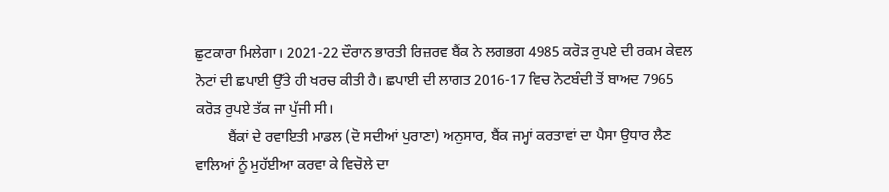ਛੁਟਕਾਰਾ ਮਿਲੇਗਾ। 2021-22 ਦੌਰਾਨ ਭਾਰਤੀ ਰਿਜ਼ਰਵ ਬੈਂਕ ਨੇ ਲਗਭਗ 4985 ਕਰੋੜ ਰੁਪਏ ਦੀ ਰਕਮ ਕੇਵਲ ਨੋਟਾਂ ਦੀ ਛਪਾਈ ਉੱਤੇ ਹੀ ਖਰਚ ਕੀਤੀ ਹੈ। ਛਪਾਈ ਦੀ ਲਾਗਤ 2016-17 ਵਿਚ ਨੋਟਬੰਦੀ ਤੋਂ ਬਾਅਦ 7965 ਕਰੋੜ ਰੁਪਏ ਤੱਕ ਜਾ ਪੁੱਜੀ ਸੀ।
         ਬੈਂਕਾਂ ਦੇ ਰਵਾਇਤੀ ਮਾਡਲ (ਦੋ ਸਦੀਆਂ ਪੁਰਾਣਾ) ਅਨੁਸਾਰ, ਬੈਂਕ ਜਮ੍ਹਾਂ ਕਰਤਾਵਾਂ ਦਾ ਪੈਸਾ ਉਧਾਰ ਲੈਣ ਵਾਲਿਆਂ ਨੂੰ ਮੁਹੱਈਆ ਕਰਵਾ ਕੇ ਵਿਚੋਲੇ ਦਾ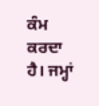ਕੰਮ ਕਰਦਾ ਹੈ। ਜਮ੍ਹਾਂ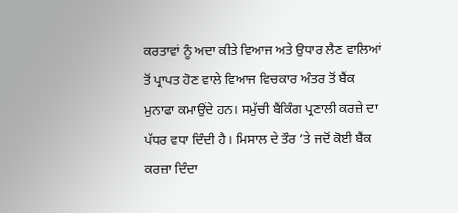ਕਰਤਾਵਾਂ ਨੂੰ ਅਦਾ ਕੀਤੇ ਵਿਆਜ ਅਤੇ ਉਧਾਰ ਲੈਣ ਵਾਲਿਆਂ ਤੋਂ ਪ੍ਰਾਪਤ ਹੋਣ ਵਾਲੇ ਵਿਆਜ ਵਿਚਕਾਰ ਅੰਤਰ ਤੋਂ ਬੈਂਕ ਮੁਨਾਫਾ ਕਮਾਉਂਦੇ ਹਨ। ਸਮੁੱਚੀ ਬੈਂਕਿੰਗ ਪ੍ਰਣਾਲੀ ਕਰਜ਼ੇ ਦਾ ਪੱਧਰ ਵਧਾ ਦਿੰਦੀ ਹੈ। ਮਿਸਾਲ ਦੇ ਤੌਰ ’ਤੇ ਜਦੋਂ ਕੋਈ ਬੈਂਕ ਕਰਜ਼ਾ ਦਿੰਦਾ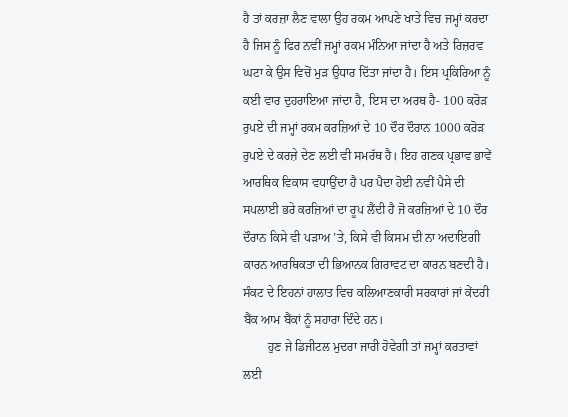ਹੈ ਤਾਂ ਕਰਜ਼ਾ ਲੈਣ ਵਾਲਾ ਉਹ ਰਕਮ ਆਪਣੇ ਖਾਤੇ ਵਿਚ ਜਮ੍ਹਾਂ ਕਰਦਾ ਹੈ ਜਿਸ ਨੂੰ ਫਿਰ ਨਵੀਂ ਜਮ੍ਹਾਂ ਰਕਮ ਮੰਨਿਆ ਜਾਂਦਾ ਹੈ ਅਤੇ ਰਿਜ਼ਰਵ ਘਟਾ ਕੇ ਉਸ ਵਿਚੋਂ ਮੁੜ ਉਧਾਰ ਦਿੱਤਾ ਜਾਂਦਾ ਹੈ। ਇਸ ਪ੍ਰਕਿਰਿਆ ਨੂੰ ਕਈ ਵਾਰ ਦੁਹਰਾਇਆ ਜਾਂਦਾ ਹੈ, ਇਸ ਦਾ ਅਰਥ ਹੈ- 100 ਕਰੋੜ ਰੁਪਏ ਦੀ ਜਮ੍ਹਾਂ ਰਕਮ ਕਰਜ਼ਿਆਂ ਦੇ 10 ਦੌਰ ਦੌਰਾਨ 1000 ਕਰੋੜ ਰੁਪਏ ਦੇ ਕਰਜ਼ੇ ਦੇਣ ਲਈ ਵੀ ਸਮਰੱਥ ਹੈ। ਇਹ ਗਣਕ ਪ੍ਰਭਾਵ ਭਾਵੇਂ ਆਰਥਿਕ ਵਿਕਾਸ ਵਧਾਉਂਦਾ ਹੈ ਪਰ ਪੈਦਾ ਹੋਈ ਨਵੀਂ ਪੈਸੇ ਦੀ ਸਪਲਾਈ ਭਰੇ ਕਰਜ਼ਿਆਂ ਦਾ ਰੂਪ ਲੈਂਦੀ ਹੈ ਜੋ ਕਰਜ਼ਿਆਂ ਦੇ 10 ਦੌਰ ਦੌਰਾਨ ਕਿਸੇ ਵੀ ਪੜਾਅ ’ਤੇ, ਕਿਸੇ ਵੀ ਕਿਸਮ ਦੀ ਨਾ ਅਦਾਇਗੀ ਕਾਰਨ ਆਰਥਿਕਤਾ ਦੀ ਭਿਆਨਕ ਗਿਰਾਵਟ ਦਾ ਕਾਰਨ ਬਣਦੀ ਹੈ। ਸੰਕਟ ਦੇ ਇਹਨਾਂ ਹਾਲਾਤ ਵਿਚ ਕਲਿਆਣਕਾਰੀ ਸਰਕਾਰਾਂ ਜਾਂ ਕੇਂਦਰੀ ਬੈਂਕ ਆਮ ਬੈਂਕਾਂ ਨੂੰ ਸਹਾਰਾ ਦਿੰਦੇ ਹਨ।
        ਹੁਣ ਜੇ ਡਿਜੀਟਲ ਮੁਦਰਾ ਜਾਰੀ ਹੋਵੇਗੀ ਤਾਂ ਜਮ੍ਹਾਂ ਕਰਤਾਵਾਂ ਲਈ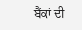ਬੈਂਕਾਂ ਦੀ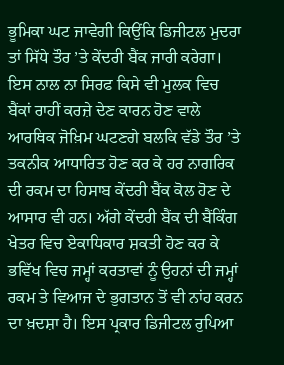ਭੂਮਿਕਾ ਘਟ ਜਾਵੇਗੀ ਕਿਉਂਕਿ ਡਿਜੀਟਲ ਮੁਦਰਾ ਤਾਂ ਸਿੱਧੇ ਤੌਰ ’ਤੇ ਕੇਂਦਰੀ ਬੈਂਕ ਜਾਰੀ ਕਰੇਗਾ। ਇਸ ਨਾਲ ਨਾ ਸਿਰਫ ਕਿਸੇ ਵੀ ਮੁਲਕ ਵਿਚ ਬੈਂਕਾਂ ਰਾਹੀਂ ਕਰਜ਼ੇ ਦੇਣ ਕਾਰਨ ਹੋਣ ਵਾਲੇ ਆਰਥਿਕ ਜੋਖ਼ਿਮ ਘਟਣਗੇ ਬਲਕਿ ਵੱਡੇ ਤੌਰ ’ਤੇ ਤਕਨੀਕ ਆਧਾਰਿਤ ਹੋਣ ਕਰ ਕੇ ਹਰ ਨਾਗਰਿਕ ਦੀ ਰਕਮ ਦਾ ਹਿਸਾਬ ਕੇਂਦਰੀ ਬੈਂਕ ਕੋਲ ਹੋਣ ਦੇ ਆਸਾਰ ਵੀ ਹਨ। ਅੱਗੇ ਕੇਂਦਰੀ ਬੈਂਕ ਦੀ ਬੈਂਕਿੰਗ ਖੇਤਰ ਵਿਚ ਏਕਾਧਿਕਾਰ ਸ਼ਕਤੀ ਹੋਣ ਕਰ ਕੇ ਭਵਿੱਖ ਵਿਚ ਜਮ੍ਹਾਂ ਕਰਤਾਵਾਂ ਨੂੰ ਉਹਨਾਂ ਦੀ ਜਮ੍ਹਾਂ ਰਕਮ ਤੇ ਵਿਆਜ ਦੇ ਭੁਗਤਾਨ ਤੋਂ ਵੀ ਨਾਂਹ ਕਰਨ ਦਾ ਖ਼ਦਸ਼ਾ ਹੈ। ਇਸ ਪ੍ਰਕਾਰ ਡਿਜੀਟਲ ਰੁਪਿਆ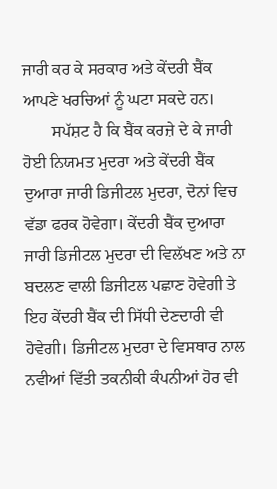ਜਾਰੀ ਕਰ ਕੇ ਸਰਕਾਰ ਅਤੇ ਕੇਂਦਰੀ ਬੈਂਕ ਆਪਣੇ ਖਰਚਿਆਂ ਨੂੰ ਘਟਾ ਸਕਦੇ ਹਨ।
       ਸਪੱਸ਼ਟ ਹੈ ਕਿ ਬੈਂਕ ਕਰਜ਼ੇ ਦੇ ਕੇ ਜਾਰੀ ਹੋਈ ਨਿਯਮਤ ਮੁਦਰਾ ਅਤੇ ਕੇਂਦਰੀ ਬੈਂਕ ਦੁਆਰਾ ਜਾਰੀ ਡਿਜੀਟਲ ਮੁਦਰਾ, ਦੋਨਾਂ ਵਿਚ ਵੱਡਾ ਫਰਕ ਹੋਵੇਗਾ। ਕੇਂਦਰੀ ਬੈਂਕ ਦੁਆਰਾ ਜਾਰੀ ਡਿਜੀਟਲ ਮੁਦਰਾ ਦੀ ਵਿਲੱਖਣ ਅਤੇ ਨਾ ਬਦਲਣ ਵਾਲੀ ਡਿਜੀਟਲ ਪਛਾਣ ਹੋਵੇਗੀ ਤੇ ਇਹ ਕੇਂਦਰੀ ਬੈਂਕ ਦੀ ਸਿੱਧੀ ਦੇਣਦਾਰੀ ਵੀ ਹੋਵੇਗੀ। ਡਿਜੀਟਲ ਮੁਦਰਾ ਦੇ ਵਿਸਥਾਰ ਨਾਲ ਨਵੀਆਂ ਵਿੱਤੀ ਤਕਨੀਕੀ ਕੰਪਨੀਆਂ ਹੋਰ ਵੀ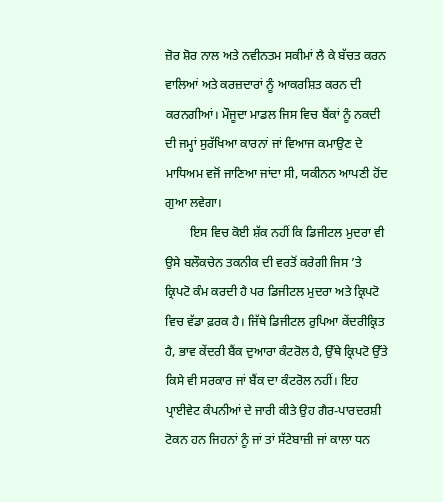ਜ਼ੋਰ ਸ਼ੋਰ ਨਾਲ ਅਤੇ ਨਵੀਨਤਮ ਸਕੀਮਾਂ ਲੈ ਕੇ ਬੱਚਤ ਕਰਨ ਵਾਲਿਆਂ ਅਤੇ ਕਰਜ਼ਦਾਰਾਂ ਨੂੰ ਆਕਰਸ਼ਿਤ ਕਰਨ ਦੀ ਕਰਨਗੀਆਂ। ਮੌਜੂਦਾ ਮਾਡਲ ਜਿਸ ਵਿਚ ਬੈਂਕਾਂ ਨੂੰ ਨਕਦੀ ਦੀ ਜਮ੍ਹਾਂ ਸੁਰੱਖਿਆ ਕਾਰਨਾਂ ਜਾਂ ਵਿਆਜ ਕਮਾਉਣ ਦੇ ਮਾਧਿਅਮ ਵਜੋਂ ਜਾਣਿਆ ਜਾਂਦਾ ਸੀ, ਯਕੀਨਨ ਆਪਣੀ ਹੋਂਦ ਗੁਆ ਲਵੇਗਾ।
        ਇਸ ਵਿਚ ਕੋਈ ਸ਼ੱਕ ਨਹੀਂ ਕਿ ਡਿਜੀਟਲ ਮੁਦਰਾ ਵੀ ਉਸੇ ਬਲੌਕਚੇਨ ਤਕਨੀਕ ਦੀ ਵਰਤੋਂ ਕਰੇਗੀ ਜਿਸ ’ਤੇ ਕ੍ਰਿਪਟੋ ਕੰਮ ਕਰਦੀ ਹੈ ਪਰ ਡਿਜੀਟਲ ਮੁਦਰਾ ਅਤੇ ਕ੍ਰਿਪਟੋ ਵਿਚ ਵੱਡਾ ਫ਼ਰਕ ਹੈ। ਜਿੱਥੇ ਡਿਜੀਟਲ ਰੁਪਿਆ ਕੇਂਦਰੀਕ੍ਰਿਤ ਹੈ, ਭਾਵ ਕੇਂਦਰੀ ਬੈਂਕ ਦੁਆਰਾ ਕੰਟਰੋਲ ਹੈ, ਉੱਥੇ ਕ੍ਰਿਪਟੋ ਉੱਤੇ ਕਿਸੇ ਵੀ ਸਰਕਾਰ ਜਾਂ ਬੈਂਕ ਦਾ ਕੰਟਰੋਲ ਨਹੀਂ। ਇਹ ਪ੍ਰਾਈਵੇਟ ਕੰਪਨੀਆਂ ਦੇ ਜਾਰੀ ਕੀਤੇ ਉਹ ਗੈਰ-ਪਾਰਦਰਸ਼ੀ ਟੋਕਨ ਹਨ ਜਿਹਨਾਂ ਨੂੰ ਜਾਂ ਤਾਂ ਸੱਟੇਬਾਜ਼ੀ ਜਾਂ ਕਾਲਾ ਧਨ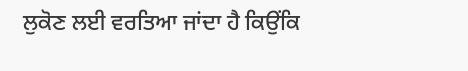ਲੁਕੋਣ ਲਈ ਵਰਤਿਆ ਜਾਂਦਾ ਹੈ ਕਿਉਂਕਿ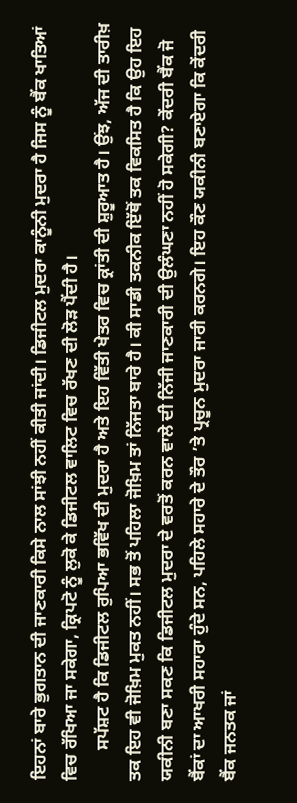ਇਹਨਾਂ ਬਾਰੇ ਭੁਗਤਾਨ ਦੀ ਜਾਣਕਾਰੀ ਕਿਸੇ ਨਾਲ ਸਾਂਝੀ ਨਹੀਂ ਕੀਤੀ ਜਾਂਦੀ। ਡਿਜੀਟਲ ਮੁਦਰਾ ਕਾਨੂੰਨੀ ਮੁਦਰਾ ਹੈ ਜਿਸ ਨੂੰ ਬੈਂਕ ਖਾਤਿਆਂ ਵਿਚ ਰੱਖਿਆ ਜਾ ਸਕੇਗਾ, ਕ੍ਰਿਪਟੋ ਨੂੰ ਲੁਕੋ ਕੇ ਡਿਜੀਟਲ ਵਾਲਿਟ ਵਿਚ ਰੱਖਣ ਦੀ ਲੋੜ ਪੈਂਦੀ ਹੈ।
       ਸਪੱਸ਼ਟ ਹੈ ਕਿ ਡਿਜੀਟਲ ਰੁਪਿਆ ਭਵਿੱਖ ਦੀ ਮੁਦਰਾ ਹੈ ਅਤੇ ਇਹ ਵਿੱਤੀ ਖੇਤਰ ਵਿਚ ਕ੍ਰਾਂਤੀ ਦੀ ਸ਼ੁਰੂਆਤ ਹੈ। ਉਂਝ, ਅੱਜ ਦੀ ਤਾਰੀਖ਼ ਤਕ ਇਹ ਵੀ ਜੋਖ਼ਿਮ ਮੁਕਤ ਨਹੀਂ। ਸਭ ਤੋਂ ਪਹਿਲਾ ਜੋਖ਼ਿਮ ਤਾਂ ਨਿੱਜਤਾ ਬਾਰੇ ਹੈ। ਕੀ ਸਾਡੀ ਤਕਨੀਕ ਇੱਥੋਂ ਤਕ ਵਿਕਸਿਤ ਹੈ ਕਿ ਉਹ ਇਹ ਯਕੀਨੀ ਬਣਾ ਸਕਣ ਕਿ ਡਿਜੀਟਲ ਮੁਦਰਾ ਦੇ ਵਰਤੋਂ ਕਰਨ ਵਾਲੇ ਦੀ ਨਿੱਜੀ ਜਾਣਕਾਰੀ ਦੀ ਉਲੰਘਣਾ ਨਹੀਂ ਹੋ ਸਕੇਗੀ? ਕੇਂਦਰੀ ਬੈਂਕ ਜੋ ਬੈਂਕਾਂ ਦਾ ਆਖਰੀ ਸਹਾਰਾ ਹੁੰਦੇ ਸਨ, ਪਹਿਲੇ ਸਹਾਰੇ ਦੇ ਤੌਰ ’ਤੇ ਪ੍ਰਚੂਨ ਮੁਦਰਾ ਜਾਰੀ ਕਰਨਗੇ। ਇਹ ਕੌਣ ਯਕੀਨੀ ਬਣਾਏਗਾ ਕਿ ਕੇਂਦਰੀ ਬੈਂਕ ਜਨਤਕ ਜਾਂ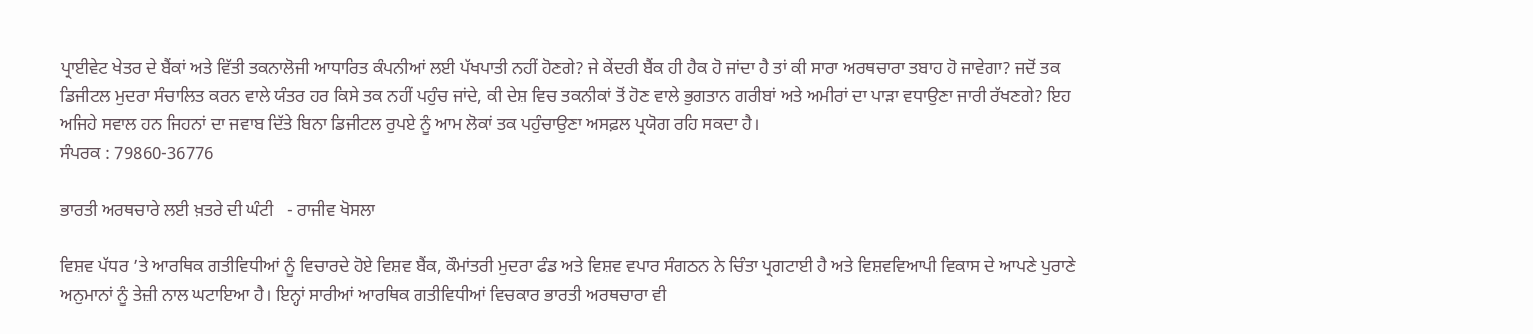ਪ੍ਰਾਈਵੇਟ ਖੇਤਰ ਦੇ ਬੈਂਕਾਂ ਅਤੇ ਵਿੱਤੀ ਤਕਨਾਲੋਜੀ ਆਧਾਰਿਤ ਕੰਪਨੀਆਂ ਲਈ ਪੱਖਪਾਤੀ ਨਹੀਂ ਹੋਣਗੇ? ਜੇ ਕੇਂਦਰੀ ਬੈਂਕ ਹੀ ਹੈਕ ਹੋ ਜਾਂਦਾ ਹੈ ਤਾਂ ਕੀ ਸਾਰਾ ਅਰਥਚਾਰਾ ਤਬਾਹ ਹੋ ਜਾਵੇਗਾ? ਜਦੋਂ ਤਕ ਡਿਜੀਟਲ ਮੁਦਰਾ ਸੰਚਾਲਿਤ ਕਰਨ ਵਾਲੇ ਯੰਤਰ ਹਰ ਕਿਸੇ ਤਕ ਨਹੀਂ ਪਹੁੰਚ ਜਾਂਦੇ, ਕੀ ਦੇਸ਼ ਵਿਚ ਤਕਨੀਕਾਂ ਤੋਂ ਹੋਣ ਵਾਲੇ ਭੁਗਤਾਨ ਗਰੀਬਾਂ ਅਤੇ ਅਮੀਰਾਂ ਦਾ ਪਾੜਾ ਵਧਾਉਣਾ ਜਾਰੀ ਰੱਖਣਗੇ? ਇਹ ਅਜਿਹੇ ਸਵਾਲ ਹਨ ਜਿਹਨਾਂ ਦਾ ਜਵਾਬ ਦਿੱਤੇ ਬਿਨਾ ਡਿਜੀਟਲ ਰੁਪਏ ਨੂੰ ਆਮ ਲੋਕਾਂ ਤਕ ਪਹੁੰਚਾਉਣਾ ਅਸਫ਼ਲ ਪ੍ਰਯੋਗ ਰਹਿ ਸਕਦਾ ਹੈ।
ਸੰਪਰਕ : 79860-36776

ਭਾਰਤੀ ਅਰਥਚਾਰੇ ਲਈ ਖ਼ਤਰੇ ਦੀ ਘੰਟੀ   - ਰਾਜੀਵ ਖੋਸਲਾ

ਵਿਸ਼ਵ ਪੱਧਰ ’ਤੇ ਆਰਥਿਕ ਗਤੀਵਿਧੀਆਂ ਨੂੰ ਵਿਚਾਰਦੇ ਹੋਏ ਵਿਸ਼ਵ ਬੈਂਕ, ਕੌਮਾਂਤਰੀ ਮੁਦਰਾ ਫੰਡ ਅਤੇ ਵਿਸ਼ਵ ਵਪਾਰ ਸੰਗਠਨ ਨੇ ਚਿੰਤਾ ਪ੍ਰਗਟਾਈ ਹੈ ਅਤੇ ਵਿਸ਼ਵਵਿਆਪੀ ਵਿਕਾਸ ਦੇ ਆਪਣੇ ਪੁਰਾਣੇ ਅਨੁਮਾਨਾਂ ਨੂੰ ਤੇਜ਼ੀ ਨਾਲ ਘਟਾਇਆ ਹੈ। ਇਨ੍ਹਾਂ ਸਾਰੀਆਂ ਆਰਥਿਕ ਗਤੀਵਿਧੀਆਂ ਵਿਚਕਾਰ ਭਾਰਤੀ ਅਰਥਚਾਰਾ ਵੀ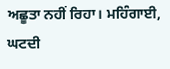ਅਛੂਤਾ ਨਹੀਂ ਰਿਹਾ। ਮਹਿੰਗਾਈ, ਘਟਦੀ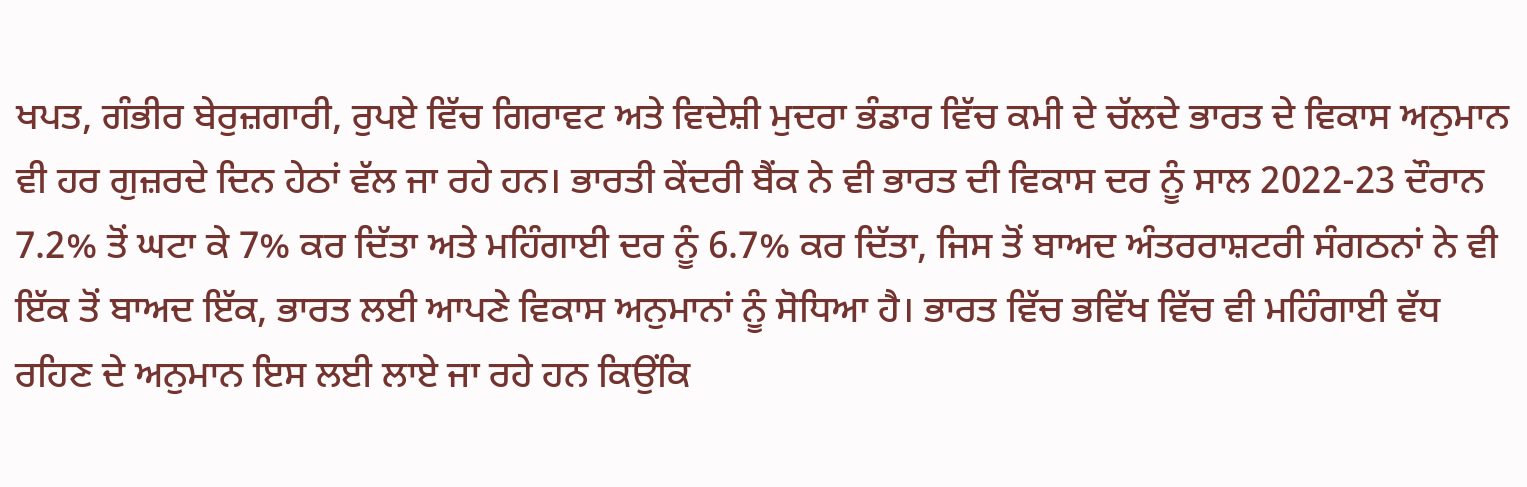ਖਪਤ, ਗੰਭੀਰ ਬੇਰੁਜ਼ਗਾਰੀ, ਰੁਪਏ ਵਿੱਚ ਗਿਰਾਵਟ ਅਤੇ ਵਿਦੇਸ਼ੀ ਮੁਦਰਾ ਭੰਡਾਰ ਵਿੱਚ ਕਮੀ ਦੇ ਚੱਲਦੇ ਭਾਰਤ ਦੇ ਵਿਕਾਸ ਅਨੁਮਾਨ ਵੀ ਹਰ ਗੁਜ਼ਰਦੇ ਦਿਨ ਹੇਠਾਂ ਵੱਲ ਜਾ ਰਹੇ ਹਨ। ਭਾਰਤੀ ਕੇਂਦਰੀ ਬੈਂਕ ਨੇ ਵੀ ਭਾਰਤ ਦੀ ਵਿਕਾਸ ਦਰ ਨੂੰ ਸਾਲ 2022-23 ਦੌਰਾਨ 7.2% ਤੋਂ ਘਟਾ ਕੇ 7% ਕਰ ਦਿੱਤਾ ਅਤੇ ਮਹਿੰਗਾਈ ਦਰ ਨੂੰ 6.7% ਕਰ ਦਿੱਤਾ, ਜਿਸ ਤੋਂ ਬਾਅਦ ਅੰਤਰਰਾਸ਼ਟਰੀ ਸੰਗਠਨਾਂ ਨੇ ਵੀ ਇੱਕ ਤੋਂ ਬਾਅਦ ਇੱਕ, ਭਾਰਤ ਲਈ ਆਪਣੇ ਵਿਕਾਸ ਅਨੁਮਾਨਾਂ ਨੂੰ ਸੋਧਿਆ ਹੈ। ਭਾਰਤ ਵਿੱਚ ਭਵਿੱਖ ਵਿੱਚ ਵੀ ਮਹਿੰਗਾਈ ਵੱਧ ਰਹਿਣ ਦੇ ਅਨੁਮਾਨ ਇਸ ਲਈ ਲਾਏ ਜਾ ਰਹੇ ਹਨ ਕਿਉਂਕਿ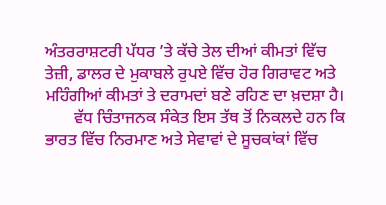ਅੰਤਰਰਾਸ਼ਟਰੀ ਪੱਧਰ ’ਤੇ ਕੱਚੇ ਤੇਲ ਦੀਆਂ ਕੀਮਤਾਂ ਵਿੱਚ ਤੇਜ਼ੀ, ਡਾਲਰ ਦੇ ਮੁਕਾਬਲੇ ਰੁਪਏ ਵਿੱਚ ਹੋਰ ਗਿਰਾਵਟ ਅਤੇ ਮਹਿੰਗੀਆਂ ਕੀਮਤਾਂ ਤੇ ਦਰਾਮਦਾਂ ਬਣੇ ਰਹਿਣ ਦਾ ਖ਼ਦਸ਼ਾ ਹੈ।
       ਵੱਧ ਚਿੰਤਾਜਨਕ ਸੰਕੇਤ ਇਸ ਤੱਥ ਤੋਂ ਨਿਕਲਦੇ ਹਨ ਕਿ ਭਾਰਤ ਵਿੱਚ ਨਿਰਮਾਣ ਅਤੇ ਸੇਵਾਵਾਂ ਦੇ ਸੂਚਕਾਂਕਾਂ ਵਿੱਚ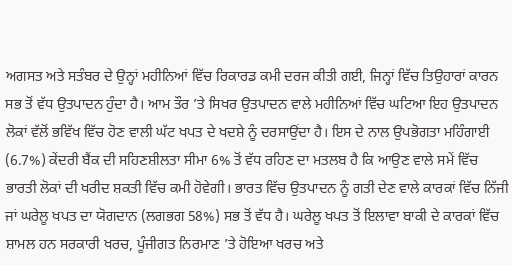ਅਗਸਤ ਅਤੇ ਸਤੰਬਰ ਦੇ ਉਨ੍ਹਾਂ ਮਹੀਨਿਆਂ ਵਿੱਚ ਰਿਕਾਰਡ ਕਮੀ ਦਰਜ ਕੀਤੀ ਗਈ, ਜਿਨ੍ਹਾਂ ਵਿੱਚ ਤਿਉਹਾਰਾਂ ਕਾਰਨ ਸਭ ਤੋਂ ਵੱਧ ਉਤਪਾਦਨ ਹੁੰਦਾ ਹੈ। ਆਮ ਤੌਰ ’ਤੇ ਸਿਖਰ ਉਤਪਾਦਨ ਵਾਲੇ ਮਹੀਨਿਆਂ ਵਿੱਚ ਘਟਿਆ ਇਹ ਉਤਪਾਦਨ ਲੋਕਾਂ ਵੱਲੋਂ ਭਵਿੱਖ ਵਿੱਚ ਹੋਣ ਵਾਲੀ ਘੱਟ ਖਪਤ ਦੇ ਖਦਸ਼ੇ ਨੂੰ ਦਰਸਾਉਂਦਾ ਹੈ। ਇਸ ਦੇ ਨਾਲ ਉਪਭੋਗਤਾ ਮਹਿੰਗਾਈ (6.7%) ਕੇਂਦਰੀ ਬੈਂਕ ਦੀ ਸਹਿਣਸ਼ੀਲਤਾ ਸੀਮਾ 6% ਤੋਂ ਵੱਧ ਰਹਿਣ ਦਾ ਮਤਲਬ ਹੈ ਕਿ ਆਉਣ ਵਾਲੇ ਸਮੇਂ ਵਿੱਚ ਭਾਰਤੀ ਲੋਕਾਂ ਦੀ ਖਰੀਦ ਸ਼ਕਤੀ ਵਿੱਚ ਕਮੀ ਹੋਵੇਗੀ। ਭਾਰਤ ਵਿੱਚ ਉਤਪਾਦਨ ਨੂੰ ਗਤੀ ਦੇਣ ਵਾਲੇ ਕਾਰਕਾਂ ਵਿੱਚ ਨਿੱਜੀ ਜਾਂ ਘਰੇਲੂ ਖਪਤ ਦਾ ਯੋਗਦਾਨ (ਲਗਭਗ 58%) ਸਭ ਤੋਂ ਵੱਧ ਹੈ। ਘਰੇਲੂ ਖਪਤ ਤੋਂ ਇਲਾਵਾ ਬਾਕੀ ਦੇ ਕਾਰਕਾਂ ਵਿੱਚ ਸ਼ਾਮਲ ਹਨ ਸਰਕਾਰੀ ਖਰਚ, ਪੂੰਜੀਗਤ ਨਿਰਮਾਣ ’ਤੇ ਹੋਇਆ ਖਰਚ ਅਤੇ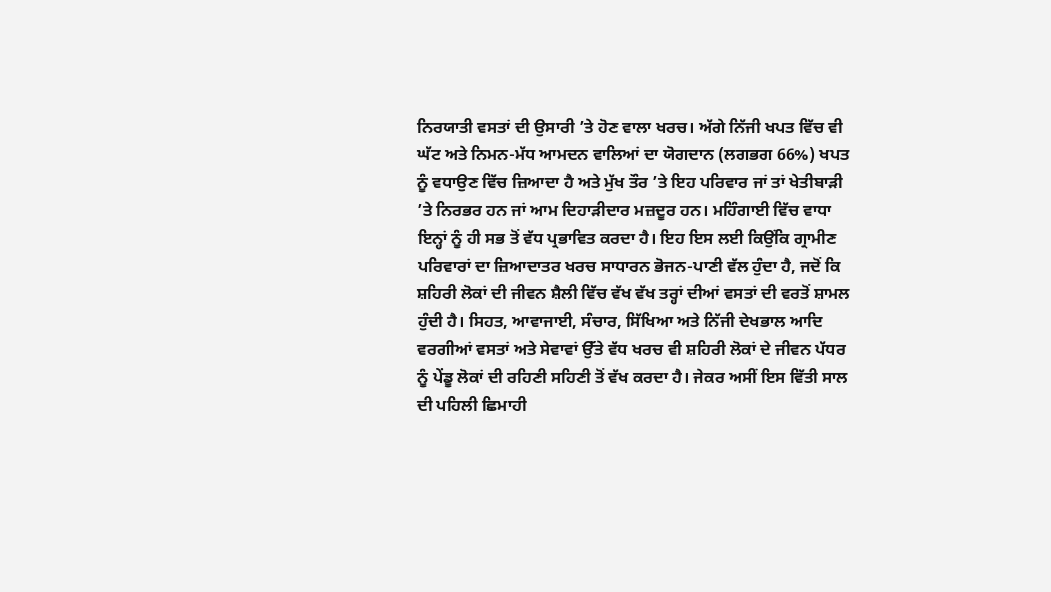ਨਿਰਯਾਤੀ ਵਸਤਾਂ ਦੀ ਉਸਾਰੀ ’ਤੇ ਹੋਣ ਵਾਲਾ ਖਰਚ। ਅੱਗੇ ਨਿੱਜੀ ਖਪਤ ਵਿੱਚ ਵੀ ਘੱਟ ਅਤੇ ਨਿਮਨ-ਮੱਧ ਆਮਦਨ ਵਾਲਿਆਂ ਦਾ ਯੋਗਦਾਨ (ਲਗਭਗ 66%) ਖਪਤ ਨੂੰ ਵਧਾਉਣ ਵਿੱਚ ਜ਼ਿਆਦਾ ਹੈ ਅਤੇ ਮੁੱਖ ਤੌਰ ’ਤੇ ਇਹ ਪਰਿਵਾਰ ਜਾਂ ਤਾਂ ਖੇਤੀਬਾੜੀ ’ਤੇ ਨਿਰਭਰ ਹਨ ਜਾਂ ਆਮ ਦਿਹਾੜੀਦਾਰ ਮਜ਼ਦੂਰ ਹਨ। ਮਹਿੰਗਾਈ ਵਿੱਚ ਵਾਧਾ ਇਨ੍ਹਾਂ ਨੂੰ ਹੀ ਸਭ ਤੋਂ ਵੱਧ ਪ੍ਰਭਾਵਿਤ ਕਰਦਾ ਹੈ। ਇਹ ਇਸ ਲਈ ਕਿਉਂਕਿ ਗ੍ਰਾਮੀਣ ਪਰਿਵਾਰਾਂ ਦਾ ਜ਼ਿਆਦਾਤਰ ਖਰਚ ਸਾਧਾਰਨ ਭੋਜਨ-ਪਾਣੀ ਵੱਲ ਹੁੰਦਾ ਹੈ, ਜਦੋਂ ਕਿ ਸ਼ਹਿਰੀ ਲੋਕਾਂ ਦੀ ਜੀਵਨ ਸ਼ੈਲੀ ਵਿੱਚ ਵੱਖ ਵੱਖ ਤਰ੍ਹਾਂ ਦੀਆਂ ਵਸਤਾਂ ਦੀ ਵਰਤੋਂ ਸ਼ਾਮਲ ਹੁੰਦੀ ਹੈ। ਸਿਹਤ, ਆਵਾਜਾਈ, ਸੰਚਾਰ, ਸਿੱਖਿਆ ਅਤੇ ਨਿੱਜੀ ਦੇਖਭਾਲ ਆਦਿ ਵਰਗੀਆਂ ਵਸਤਾਂ ਅਤੇ ਸੇਵਾਵਾਂ ਉੱਤੇ ਵੱਧ ਖਰਚ ਵੀ ਸ਼ਹਿਰੀ ਲੋਕਾਂ ਦੇ ਜੀਵਨ ਪੱਧਰ ਨੂੰ ਪੇਂਡੂ ਲੋਕਾਂ ਦੀ ਰਹਿਣੀ ਸਹਿਣੀ ਤੋਂ ਵੱਖ ਕਰਦਾ ਹੈ। ਜੇਕਰ ਅਸੀਂ ਇਸ ਵਿੱਤੀ ਸਾਲ ਦੀ ਪਹਿਲੀ ਛਿਮਾਹੀ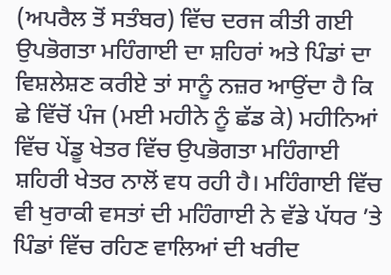(ਅਪਰੈਲ ਤੋਂ ਸਤੰਬਰ) ਵਿੱਚ ਦਰਜ ਕੀਤੀ ਗਈ ਉਪਭੋਗਤਾ ਮਹਿੰਗਾਈ ਦਾ ਸ਼ਹਿਰਾਂ ਅਤੇ ਪਿੰਡਾਂ ਦਾ ਵਿਸ਼ਲੇਸ਼ਣ ਕਰੀਏ ਤਾਂ ਸਾਨੂੰ ਨਜ਼ਰ ਆਉਂਦਾ ਹੈ ਕਿ ਛੇ ਵਿੱਚੋਂ ਪੰਜ (ਮਈ ਮਹੀਨੇ ਨੂੰ ਛੱਡ ਕੇ) ਮਹੀਨਿਆਂ ਵਿੱਚ ਪੇਂਡੂ ਖੇਤਰ ਵਿੱਚ ਉਪਭੋਗਤਾ ਮਹਿੰਗਾਈ ਸ਼ਹਿਰੀ ਖੇਤਰ ਨਾਲੋਂ ਵਧ ਰਹੀ ਹੈ। ਮਹਿੰਗਾਈ ਵਿੱਚ ਵੀ ਖੁਰਾਕੀ ਵਸਤਾਂ ਦੀ ਮਹਿੰਗਾਈ ਨੇ ਵੱਡੇ ਪੱਧਰ ’ਤੇ ਪਿੰਡਾਂ ਵਿੱਚ ਰਹਿਣ ਵਾਲਿਆਂ ਦੀ ਖਰੀਦ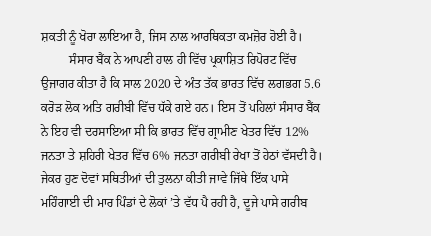ਸ਼ਕਤੀ ਨੂੰ ਖੋਰਾ ਲਾਇਆ ਹੈ, ਜਿਸ ਨਾਲ ਆਰਥਿਕਤਾ ਕਮਜ਼ੋਰ ਹੋਈ ਹੈ।
         ਸੰਸਾਰ ਬੈਂਕ ਨੇ ਆਪਣੀ ਹਾਲ ਹੀ ਵਿੱਚ ਪ੍ਰਕਾਸ਼ਿਤ ਰਿਪੋਰਟ ਵਿੱਚ ਉਜਾਗਰ ਕੀਤਾ ਹੈ ਕਿ ਸਾਲ 2020 ਦੇ ਅੰਤ ਤੱਕ ਭਾਰਤ ਵਿੱਚ ਲਗਭਗ 5.6 ਕਰੋੜ ਲੋਕ ਅਤਿ ਗਰੀਬੀ ਵਿੱਚ ਧੱਕੇ ਗਏ ਹਨ। ਇਸ ਤੋਂ ਪਹਿਲਾਂ ਸੰਸਾਰ ਬੈਂਕ ਨੇ ਇਹ ਵੀ ਦਰਸਾਇਆ ਸੀ ਕਿ ਭਾਰਤ ਵਿੱਚ ਗ੍ਰਾਮੀਣ ਖੇਤਰ ਵਿੱਚ 12% ਜਨਤਾ ਤੇ ਸ਼ਹਿਰੀ ਖੇਤਰ ਵਿੱਚ 6% ਜਨਤਾ ਗਰੀਬੀ ਰੇਖਾ ਤੋਂ ਹੇਠਾਂ ਵੱਸਦੀ ਹੈ। ਜੇਕਰ ਹੁਣ ਦੋਵਾਂ ਸਥਿਤੀਆਂ ਦੀ ਤੁਲਨਾ ਕੀਤੀ ਜਾਵੇ ਜਿੱਥੇ ਇੱਕ ਪਾਸੇ ਮਹਿੰਗਾਈ ਦੀ ਮਾਰ ਪਿੰਡਾਂ ਦੇ ਲੋਕਾਂ ’ਤੇ ਵੱਧ ਪੈ ਰਹੀ ਹੈ, ਦੂਜੇ ਪਾਸੇ ਗਰੀਬ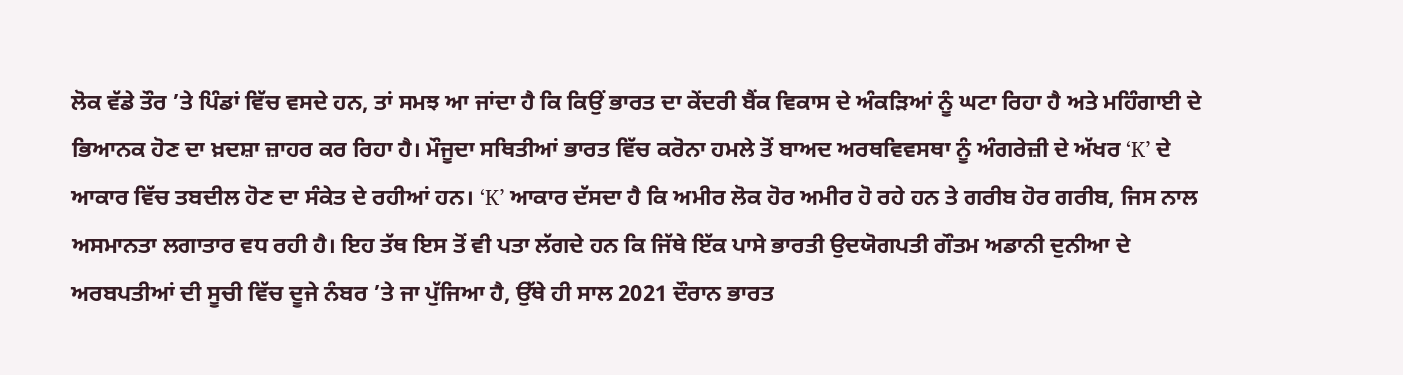ਲੋਕ ਵੱਡੇ ਤੌਰ ’ਤੇ ਪਿੰਡਾਂ ਵਿੱਚ ਵਸਦੇ ਹਨ, ਤਾਂ ਸਮਝ ਆ ਜਾਂਦਾ ਹੈ ਕਿ ਕਿਉਂ ਭਾਰਤ ਦਾ ਕੇਂਦਰੀ ਬੈਂਕ ਵਿਕਾਸ ਦੇ ਅੰਕੜਿਆਂ ਨੂੰ ਘਟਾ ਰਿਹਾ ਹੈ ਅਤੇ ਮਹਿੰਗਾਈ ਦੇ ਭਿਆਨਕ ਹੋਣ ਦਾ ਖ਼ਦਸ਼ਾ ਜ਼ਾਹਰ ਕਰ ਰਿਹਾ ਹੈ। ਮੌਜੂਦਾ ਸਥਿਤੀਆਂ ਭਾਰਤ ਵਿੱਚ ਕਰੋਨਾ ਹਮਲੇ ਤੋਂ ਬਾਅਦ ਅਰਥਵਿਵਸਥਾ ਨੂੰ ਅੰਗਰੇਜ਼ੀ ਦੇ ਅੱਖਰ ‘K’ ਦੇ ਆਕਾਰ ਵਿੱਚ ਤਬਦੀਲ ਹੋਣ ਦਾ ਸੰਕੇਤ ਦੇ ਰਹੀਆਂ ਹਨ। ‘K’ ਆਕਾਰ ਦੱਸਦਾ ਹੈ ਕਿ ਅਮੀਰ ਲੋਕ ਹੋਰ ਅਮੀਰ ਹੋ ਰਹੇ ਹਨ ਤੇ ਗਰੀਬ ਹੋਰ ਗਰੀਬ, ਜਿਸ ਨਾਲ ਅਸਮਾਨਤਾ ਲਗਾਤਾਰ ਵਧ ਰਹੀ ਹੈ। ਇਹ ਤੱਥ ਇਸ ਤੋਂ ਵੀ ਪਤਾ ਲੱਗਦੇ ਹਨ ਕਿ ਜਿੱਥੇ ਇੱਕ ਪਾਸੇ ਭਾਰਤੀ ਉਦਯੋਗਪਤੀ ਗੌਤਮ ਅਡਾਨੀ ਦੁਨੀਆ ਦੇ ਅਰਬਪਤੀਆਂ ਦੀ ਸੂਚੀ ਵਿੱਚ ਦੂਜੇ ਨੰਬਰ ’ਤੇ ਜਾ ਪੁੱਜਿਆ ਹੈ, ਉੱਥੇ ਹੀ ਸਾਲ 2021 ਦੌਰਾਨ ਭਾਰਤ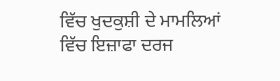ਵਿੱਚ ਖੁਦਕੁਸ਼ੀ ਦੇ ਮਾਮਲਿਆਂ ਵਿੱਚ ਇਜ਼ਾਫਾ ਦਰਜ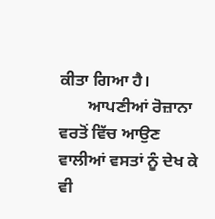ਕੀਤਾ ਗਿਆ ਹੈ।
       ਆਪਣੀਆਂ ਰੋਜ਼ਾਨਾ ਵਰਤੋਂ ਵਿੱਚ ਆਉਣ ਵਾਲੀਆਂ ਵਸਤਾਂ ਨੂੰ ਦੇਖ ਕੇ ਵੀ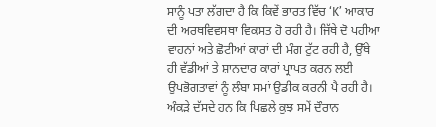ਸਾਨੂੰ ਪਤਾ ਲੱਗਦਾ ਹੈ ਕਿ ਕਿਵੇਂ ਭਾਰਤ ਵਿੱਚ ‘K’ ਆਕਾਰ ਦੀ ਅਰਥਵਿਵਸਥਾ ਵਿਕਸਤ ਹੋ ਰਹੀ ਹੈ। ਜਿੱਥੇ ਦੋ ਪਹੀਆ ਵਾਹਨਾਂ ਅਤੇ ਛੋਟੀਆਂ ਕਾਰਾਂ ਦੀ ਮੰਗ ਟੁੱਟ ਰਹੀ ਹੈ, ਉੱਥੇ ਹੀ ਵੱਡੀਆਂ ਤੇ ਸ਼ਾਨਦਾਰ ਕਾਰਾਂ ਪ੍ਰਾਪਤ ਕਰਨ ਲਈ ਉਪਭੋਗਤਾਵਾਂ ਨੂੰ ਲੰਬਾ ਸਮਾਂ ਉਡੀਕ ਕਰਨੀ ਪੈ ਰਹੀ ਹੈ। ਅੰਕੜੇ ਦੱਸਦੇ ਹਨ ਕਿ ਪਿਛਲੇ ਕੁਝ ਸਮੇਂ ਦੌਰਾਨ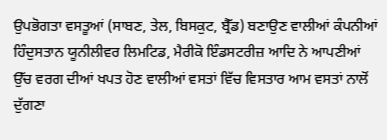ਉਪਭੋਗਤਾ ਵਸਤੂਆਂ (ਸਾਬਣ, ਤੇਲ, ਬਿਸਕੁਟ, ਬ੍ਰੈੱਡ) ਬਣਾਉਣ ਵਾਲੀਆਂ ਕੰਪਨੀਆਂ ਹਿੰਦੁਸਤਾਨ ਯੂਨੀਲੀਵਰ ਲਿਮਟਿਡ, ਮੈਰੀਕੋ ਇੰਡਸਟਰੀਜ਼ ਆਦਿ ਨੇ ਆਪਣੀਆਂ ਉੱਚ ਵਰਗ ਦੀਆਂ ਖਪਤ ਹੋਣ ਵਾਲੀਆਂ ਵਸਤਾਂ ਵਿੱਚ ਵਿਸਤਾਰ ਆਮ ਵਸਤਾਂ ਨਾਲੋਂ ਦੁੱਗਣਾ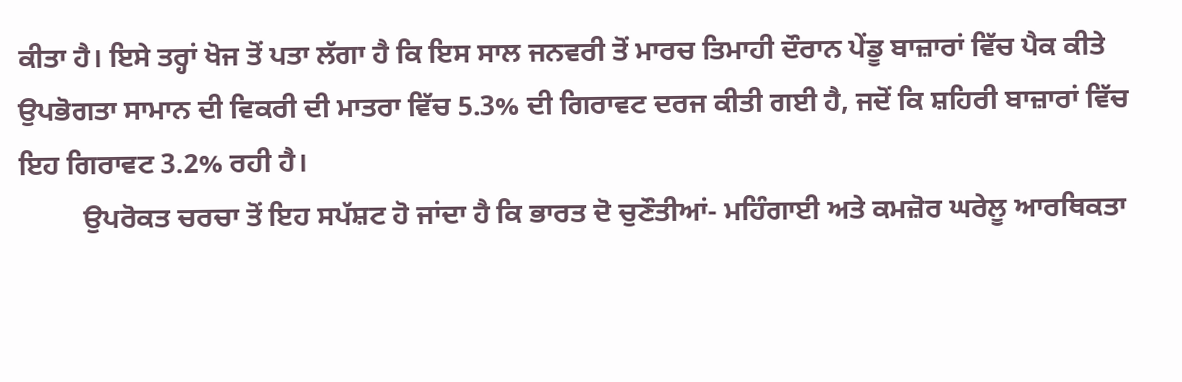ਕੀਤਾ ਹੈ। ਇਸੇ ਤਰ੍ਹਾਂ ਖੋਜ ਤੋਂ ਪਤਾ ਲੱਗਾ ਹੈ ਕਿ ਇਸ ਸਾਲ ਜਨਵਰੀ ਤੋਂ ਮਾਰਚ ਤਿਮਾਹੀ ਦੌਰਾਨ ਪੇਂਡੂ ਬਾਜ਼ਾਰਾਂ ਵਿੱਚ ਪੈਕ ਕੀਤੇ ਉਪਭੋਗਤਾ ਸਾਮਾਨ ਦੀ ਵਿਕਰੀ ਦੀ ਮਾਤਰਾ ਵਿੱਚ 5.3% ਦੀ ਗਿਰਾਵਟ ਦਰਜ ਕੀਤੀ ਗਈ ਹੈ, ਜਦੋਂ ਕਿ ਸ਼ਹਿਰੀ ਬਾਜ਼ਾਰਾਂ ਵਿੱਚ ਇਹ ਗਿਰਾਵਟ 3.2% ਰਹੀ ਹੈ।
         ਉਪਰੋਕਤ ਚਰਚਾ ਤੋਂ ਇਹ ਸਪੱਸ਼ਟ ਹੋ ਜਾਂਦਾ ਹੈ ਕਿ ਭਾਰਤ ਦੋ ਚੁਣੌਤੀਆਂ- ਮਹਿੰਗਾਈ ਅਤੇ ਕਮਜ਼ੋਰ ਘਰੇਲੂ ਆਰਥਿਕਤਾ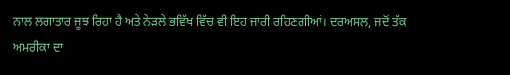ਨਾਲ ਲਗਾਤਾਰ ਜੂਝ ਰਿਹਾ ਹੈ ਅਤੇ ਨੇੜਲੇ ਭਵਿੱਖ ਵਿੱਚ ਵੀ ਇਹ ਜਾਰੀ ਰਹਿਣਗੀਆਂ। ਦਰਅਸਲ, ਜਦੋਂ ਤੱਕ ਅਮਰੀਕਾ ਦਾ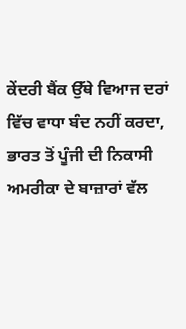ਕੇਂਦਰੀ ਬੈਂਕ ਉੱਥੇ ਵਿਆਜ ਦਰਾਂ ਵਿੱਚ ਵਾਧਾ ਬੰਦ ਨਹੀਂ ਕਰਦਾ, ਭਾਰਤ ਤੋਂ ਪੂੰਜੀ ਦੀ ਨਿਕਾਸੀ ਅਮਰੀਕਾ ਦੇ ਬਾਜ਼ਾਰਾਂ ਵੱਲ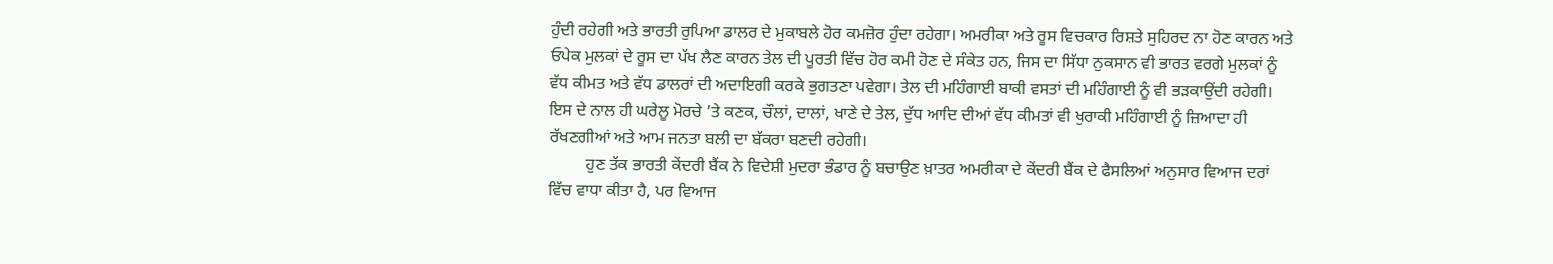ਹੁੰਦੀ ਰਹੇਗੀ ਅਤੇ ਭਾਰਤੀ ਰੁਪਿਆ ਡਾਲਰ ਦੇ ਮੁਕਾਬਲੇ ਹੋਰ ਕਮਜ਼ੋਰ ਹੁੰਦਾ ਰਹੇਗਾ। ਅਮਰੀਕਾ ਅਤੇ ਰੂਸ ਵਿਚਕਾਰ ਰਿਸ਼ਤੇ ਸੁਹਿਰਦ ਨਾ ਹੋਣ ਕਾਰਨ ਅਤੇ ਓਪੇਕ ਮੁਲਕਾਂ ਦੇ ਰੂਸ ਦਾ ਪੱਖ ਲੈਣ ਕਾਰਨ ਤੇਲ ਦੀ ਪੂਰਤੀ ਵਿੱਚ ਹੋਰ ਕਮੀ ਹੋਣ ਦੇ ਸੰਕੇਤ ਹਨ, ਜਿਸ ਦਾ ਸਿੱਧਾ ਨੁਕਸਾਨ ਵੀ ਭਾਰਤ ਵਰਗੇ ਮੁਲਕਾਂ ਨੂੰ ਵੱਧ ਕੀਮਤ ਅਤੇ ਵੱਧ ਡਾਲਰਾਂ ਦੀ ਅਦਾਇਗੀ ਕਰਕੇ ਭੁਗਤਣਾ ਪਵੇਗਾ। ਤੇਲ ਦੀ ਮਹਿੰਗਾਈ ਬਾਕੀ ਵਸਤਾਂ ਦੀ ਮਹਿੰਗਾਈ ਨੂੰ ਵੀ ਭੜਕਾਉਂਦੀ ਰਹੇਗੀ। ਇਸ ਦੇ ਨਾਲ ਹੀ ਘਰੇਲੂ ਮੋਰਚੇ ’ਤੇ ਕਣਕ, ਚੌਲਾਂ, ਦਾਲਾਂ, ਖਾਣੇ ਦੇ ਤੇਲ, ਦੁੱਧ ਆਦਿ ਦੀਆਂ ਵੱਧ ਕੀਮਤਾਂ ਵੀ ਖੁਰਾਕੀ ਮਹਿੰਗਾਈ ਨੂੰ ਜ਼ਿਆਦਾ ਹੀ ਰੱਖਣਗੀਆਂ ਅਤੇ ਆਮ ਜਨਤਾ ਬਲੀ ਦਾ ਬੱਕਰਾ ਬਣਦੀ ਰਹੇਗੀ।
         ਹੁਣ ਤੱਕ ਭਾਰਤੀ ਕੇਂਦਰੀ ਬੈਂਕ ਨੇ ਵਿਦੇਸ਼ੀ ਮੁਦਰਾ ਭੰਡਾਰ ਨੂੰ ਬਚਾਉਣ ਖ਼ਾਤਰ ਅਮਰੀਕਾ ਦੇ ਕੇਂਦਰੀ ਬੈਂਕ ਦੇ ਫੈਸਲਿਆਂ ਅਨੁਸਾਰ ਵਿਆਜ ਦਰਾਂ ਵਿੱਚ ਵਾਧਾ ਕੀਤਾ ਹੈ, ਪਰ ਵਿਆਜ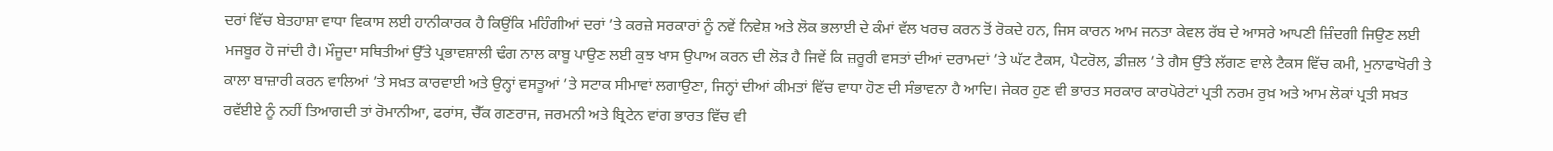ਦਰਾਂ ਵਿੱਚ ਬੇਤਹਾਸ਼ਾ ਵਾਧਾ ਵਿਕਾਸ ਲਈ ਹਾਨੀਕਾਰਕ ਹੈ ਕਿਉਂਕਿ ਮਹਿੰਗੀਆਂ ਦਰਾਂ ’ਤੇ ਕਰਜ਼ੇ ਸਰਕਾਰਾਂ ਨੂੰ ਨਵੇਂ ਨਿਵੇਸ਼ ਅਤੇ ਲੋਕ ਭਲਾਈ ਦੇ ਕੰਮਾਂ ਵੱਲ ਖਰਚ ਕਰਨ ਤੋਂ ਰੋਕਦੇ ਹਨ, ਜਿਸ ਕਾਰਨ ਆਮ ਜਨਤਾ ਕੇਵਲ ਰੱਬ ਦੇ ਆਸਰੇ ਆਪਣੀ ਜ਼ਿੰਦਗੀ ਜਿਉਣ ਲਈ ਮਜਬੂਰ ਹੋ ਜਾਂਦੀ ਹੈ। ਮੌਜੂਦਾ ਸਥਿਤੀਆਂ ਉੱਤੇ ਪ੍ਰਭਾਵਸ਼ਾਲੀ ਢੰਗ ਨਾਲ ਕਾਬੂ ਪਾਉਣ ਲਈ ਕੁਝ ਖਾਸ ਉਪਾਅ ਕਰਨ ਦੀ ਲੋੜ ਹੈ ਜਿਵੇਂ ਕਿ ਜ਼ਰੂਰੀ ਵਸਤਾਂ ਦੀਆਂ ਦਰਾਮਦਾਂ ’ਤੇ ਘੱਟ ਟੈਕਸ, ਪੈਟਰੋਲ, ਡੀਜ਼ਲ ’ਤੇ ਗੈਸ ਉੱਤੇ ਲੱਗਣ ਵਾਲੇ ਟੈਕਸ ਵਿੱਚ ਕਮੀ, ਮੁਨਾਫਾਖੋਰੀ ਤੇ ਕਾਲਾ ਬਾਜ਼ਾਰੀ ਕਰਨ ਵਾਲਿਆਂ ’ਤੇ ਸਖ਼ਤ ਕਾਰਵਾਈ ਅਤੇ ਉਨ੍ਹਾਂ ਵਸਤੂਆਂ ’ਤੇ ਸਟਾਕ ਸੀਮਾਵਾਂ ਲਗਾਉਣਾ, ਜਿਨ੍ਹਾਂ ਦੀਆਂ ਕੀਮਤਾਂ ਵਿੱਚ ਵਾਧਾ ਹੋਣ ਦੀ ਸੰਭਾਵਨਾ ਹੈ ਆਦਿ। ਜੇਕਰ ਹੁਣ ਵੀ ਭਾਰਤ ਸਰਕਾਰ ਕਾਰਪੋਰੇਟਾਂ ਪ੍ਰਤੀ ਨਰਮ ਰੁਖ਼ ਅਤੇ ਆਮ ਲੋਕਾਂ ਪ੍ਰਤੀ ਸਖ਼ਤ ਰਵੱਈਏ ਨੂੰ ਨਹੀਂ ਤਿਆਗਦੀ ਤਾਂ ਰੋਮਾਨੀਆ, ਫਰਾਂਸ, ਚੈੱਕ ਗਣਰਾਜ, ਜਰਮਨੀ ਅਤੇ ਬ੍ਰਿਟੇਨ ਵਾਂਗ ਭਾਰਤ ਵਿੱਚ ਵੀ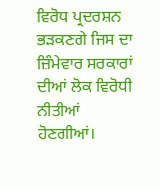ਵਿਰੋਧ ਪ੍ਰਦਰਸ਼ਨ ਭੜਕਣਗੇ ਜਿਸ ਦਾ ਜ਼ਿੰਮੇਵਾਰ ਸਰਕਾਰਾਂ ਦੀਆਂ ਲੋਕ ਵਿਰੋਧੀ ਨੀਤੀਆਂ ਹੋਣਗੀਆਂ।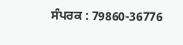ਸੰਪਰਕ : 79860-36776